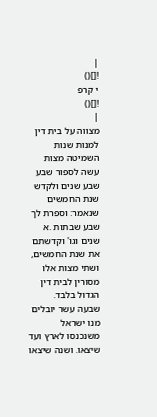|
![]()
י קרפ
![]()
|
מצווה על בית דין למנות שנות השמיטה מצות עשה לספור שבע שבע שנים ולקדש שנת החמשים שנאמר: וספרת לך שבע שבתות .א שנים וגו' וקדשתם את שנת החמשים, ושתי מצות אלו מסורין לבית דין הגדול בלבד.
שבעה עשר יובלים מנו ישראל משנכנסו לארץ ועד שיצאו. ושנה שיצאו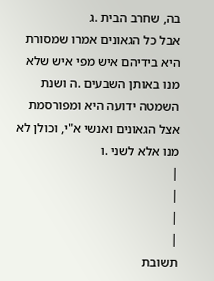בה, שחרב הבית .ג
אבל כל הגאונים אמרו שמסורת היא בידיהם איש מפי איש שלא מנו באותן השבעים .ה ושנת השמטה ידועה היא ומפורסמת אצל הגאונים ואנשי א"י, וכולן לא מנו אלא לשני .ו
|
|
|
|
תשובת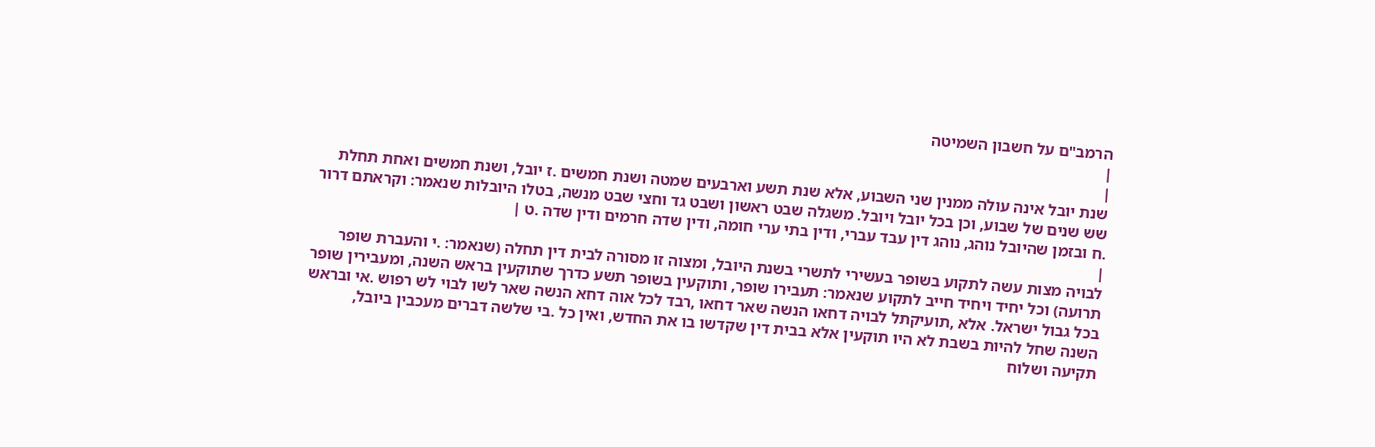הרמב"ם על חשבון השמיטה
|
|
שנת יובל אינה עולה ממנין שני השבוע, אלא שנת תשע וארבעים שמטה ושנת חמשים .ז יובל, ושנת חמשים ואחת תחלת שש שנים של שבוע, וכן בכל יובל ויובל. משגלה שבט ראשון ושבט גד וחצי שבט מנשה, בטלו היובלות שנאמר: וקראתם דרור .ח ובזמן שהיובל נוהג, נוהג דין עבד עברי, ודין בתי ערי חומה, ודין שדה חרמים ודין שדה .ט |
|
לבויה מצות עשה לתקוע בשופר בעשירי לתשרי בשנת היובל, ומצוה זו מסורה לבית דין תחלה (שנאמר: .י והעברת שופר תרועה) וכל יחיד ויחיד חייב לתקוע שנאמר: תעבירו שופר, ותוקעין בשופר תשע כדרך שתוקעין בראש השנה, ומעבירין שופר בכל גבול ישראל. אלא ,תועיקתל לבויה דחאו הנשה שאר דחאו ,רבד לכל אוה דחא הנשה שאר לשו לבוי לש רפוש .אי ובראש השנה שחל להיות בשבת לא היו תוקעין אלא בבית דין שקדשו בו את החדש, ואין כל .בי שלשה דברים מעכבין ביובל, תקיעה ושלוח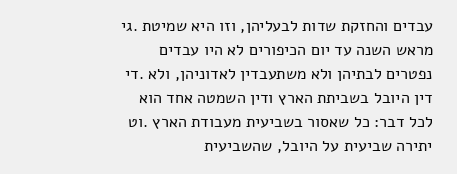עבדים והחזקת שדות לבעליהן, וזו היא שמיטת .גי מראש השנה עד יום הכיפורים לא היו עבדים נפטרים לבתיהן ולא משתעבדין לאדוניהן, ולא .די דין היובל בשביתת הארץ ודין השמטה אחד הוא לכל דבר: כל שאסור בשביעית מעבודת הארץ .וט יתירה שביעית על היובל, שהשביעית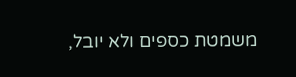משמטת כספים ולא יובל,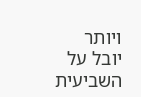ויותר יובל על השביעית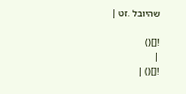שהיובל .זט |

![]()
|
![]() |